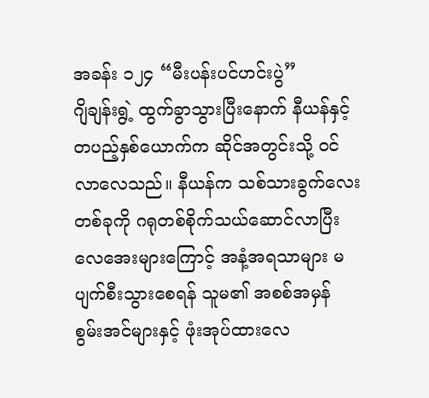အခန်း ၁၂၄ “မီးပန်းပင်ဟင်းပွဲ”
ဂျိချန်းရွဲ့ ထွက်ခွာသွားပြီးနောက် နီယန်နှင့် တပည့်နှစ်ယောက်က ဆိုင်အတွင်းသို့ ၀င်လာလေသည်။ နီယန်က သစ်သားခွက်လေးတစ်ခုကို ဂရုတစ်စိုက်သယ်ဆောင်လာပြီး လေအေးများကြောင့် အနံ့အရသာများ မပျက်စီးသွားစေရန် သူမ၏ အစစ်အမှန် စွမ်းအင်များနှင့် ဖုံးအုပ်ထားလေ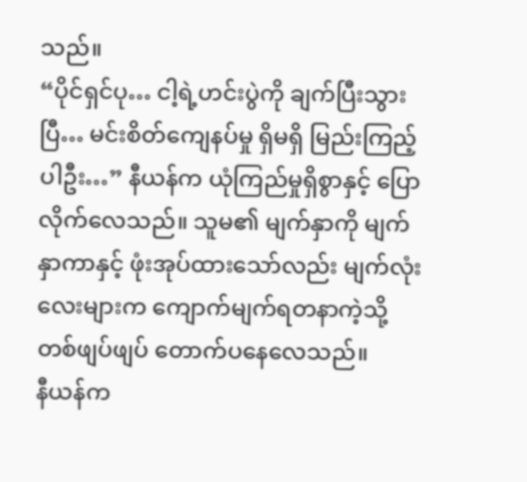သည်။
“ပိုင်ရှင်ပု… ငါ့ရဲ့ဟင်းပွဲကို ချက်ပြီးသွားပြီ… မင်းစိတ်ကျေနပ်မှု ရှိမရှိ မြည်းကြည့်ပါဦး…” နီယန်က ယုံကြည်မှုရှိစွာနှင့် ပြောလိုက်လေသည်။ သူမ၏ မျက်နှာကို မျက်နှာကာနှင့် ဖုံးအုပ်ထားသော်လည်း မျက်လုံးလေးများက ကျောက်မျက်ရတနာကဲ့သို့ တစ်ဖျပ်ဖျပ် တောက်ပနေလေသည်။
နီယန်က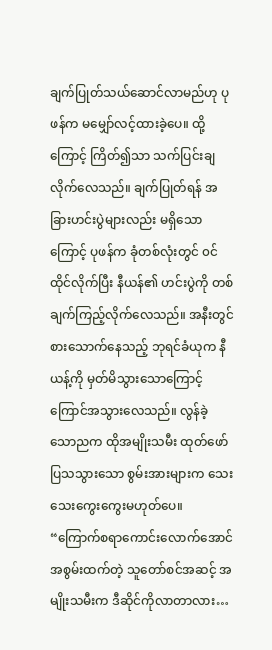ချက်ပြုတ်သယ်ဆောင်လာမည်ဟု ပုဖန်က မမျှော်လင့်ထားခဲ့ပေ။ ထို့ကြောင့် ကြိတ်၍သာ သက်ပြင်းချလိုက်လေသည်။ ချက်ပြုတ်ရန် အခြားဟင်းပွဲများလည်း မရှိသောကြောင့် ပုဖန်က ခုံတစ်လုံးတွင် ၀င်ထိုင်လိုက်ပြီး နီယန်၏ ဟင်းပွဲကို တစ်ချက်ကြည့်လိုက်လေသည်။ အနီးတွင် စားသောက်နေသည့် ဘုရင်ခံယုက နီယန့်ကို မှတ်မိသွားသောကြောင့် ကြောင်အသွားလေသည်။ လွန်ခဲ့သောညက ထိုအမျိုးသမီး ထုတ်ဖော်ပြသသွားသော စွမ်းအားများက သေးသေးကွေးကွေးမဟုတ်ပေ။
“ကြောက်စရာကောင်းလောက်အောင် အစွမ်းထက်တဲ့ သူတော်စင်အဆင့် အမျိုးသမီးက ဒီဆိုင်ကိုလာတာလား…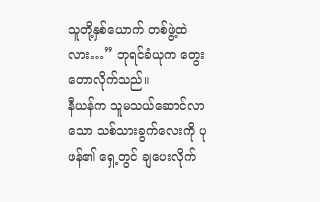သူတို့နှစ်ယောက် တစ်ဖွဲ့ထဲလား…” ဘုရင်ခံယုက တွေးတောလိုက်သည်။
နီယန်က သူမသယ်ဆောင်လာသော သစ်သားခွက်လေးကို ပုဖန်၏ ရှေ့တွင် ချပေးလိုက်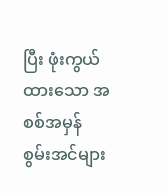ပြီး ဖုံးကွယ်ထားသော အစစ်အမှန် စွမ်းအင်များ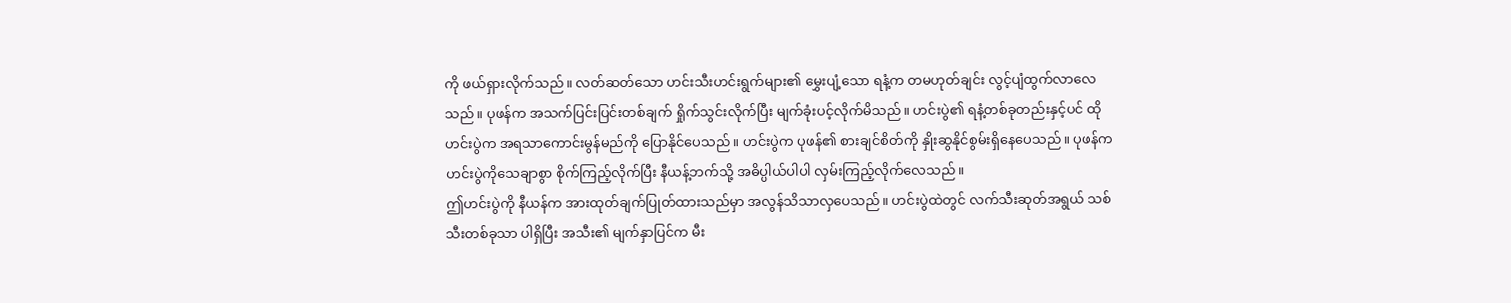ကို ဖယ်ရှားလိုက်သည်။ လတ်ဆတ်သော ဟင်းသီးဟင်းရွက်များ၏ မွှေးပျံ့သော ရနံ့က တမဟုတ်ချင်း လွင့်ပျံထွက်လာလေသည်။ ပုဖန်က အသက်ပြင်းပြင်းတစ်ချက် ရှိုက်သွင်းလိုက်ပြီး မျက်ခုံးပင့်လိုက်မိသည်။ ဟင်းပွဲ၏ ရနံ့တစ်ခုတည်းနှင့်ပင် ထိုဟင်းပွဲက အရသာကောင်းမွန်မည်ကို ပြောနိုင်ပေသည်။ ဟင်းပွဲက ပုဖန်၏ စားချင်စိတ်ကို နှိုးဆွနိုင်စွမ်းရှိနေပေသည်။ ပုဖန်က ဟင်းပွဲကိုသေချာစွာ စိုက်ကြည့်လိုက်ပြီး နီယန့်ဘက်သို့ အဓိပ္ပါယ်ပါပါ လှမ်းကြည့်လိုက်လေသည်။
ဤဟင်းပွဲကို နီယန်က အားထုတ်ချက်ပြုတ်ထားသည်မှာ အလွန်သိသာလှပေသည်။ ဟင်းပွဲထဲတွင် လက်သီးဆုတ်အရွယ် သစ်သီးတစ်ခုသာ ပါရှိပြီး အသီး၏ မျက်နှာပြင်က မီး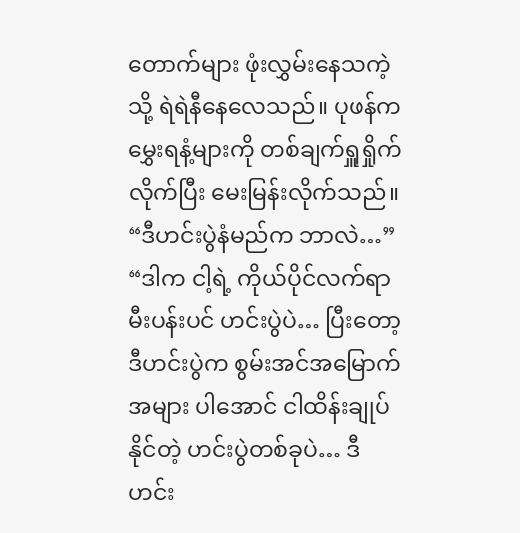တောက်များ ဖုံးလွှမ်းနေသကဲ့သို့ ရဲရဲနီနေလေသည်။ ပုဖန်က မွှေးရနံ့များကို တစ်ချက်ရှူရှိုက်လိုက်ပြီး မေးမြန်းလိုက်သည်။
“ဒီဟင်းပွဲနံမည်က ဘာလဲ…”
“ဒါက ငါ့ရဲ့ ကိုယ်ပိုင်လက်ရာ မီးပန်းပင် ဟင်းပွဲပဲ… ပြီးတော့ ဒီဟင်းပွဲက စွမ်းအင်အမြောက်အများ ပါအောင် ငါထိန်းချုပ်နိုင်တဲ့ ဟင်းပွဲတစ်ခုပဲ… ဒီဟင်း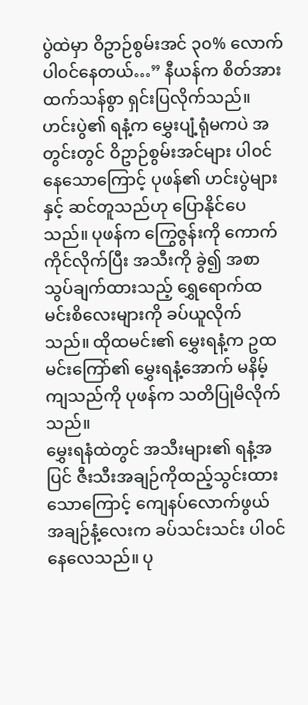ပွဲထဲမှာ ဝိဥာဉ်စွမ်းအင် ၃၀% လောက် ပါ၀င်နေတယ်…” နီယန်က စိတ်အားထက်သန်စွာ ရှင်းပြလိုက်သည်။
ဟင်းပွဲ၏ ရနံ့က မွှေးပျံ့ရုံမကပဲ အတွင်းတွင် ဝိဥာဉ်စွမ်းအင်များ ပါ၀င်နေသောကြောင့် ပုဖန်၏ ဟင်းပွဲများနှင့် ဆင်တူသည်ဟု ပြောနိုင်ပေသည်။ ပုဖန်က ကြွေဇွန်းကို ကောက်ကိုင်လိုက်ပြီး အသီးကို ခွဲ၍ အစာသွပ်ချက်ထားသည့် ရွှေရောက်ထမင်းစိလေးများကို ခပ်ယူလိုက်သည်။ ထိုထမင်း၏ မွှေးရနံ့က ဥထမင်းကြော်၏ မွှေးရနံ့အောက် မနိမ့်ကျသည်ကို ပုဖန်က သတိပြုမိလိုက်သည်။
မွှေးရနံထဲတွင် အသီးများ၏ ရနံ့အပြင် ဇီးသီးအချဉ်ကိုထည့်သွင်းထားသောကြောင့် ကျေနပ်လောက်ဖွယ် အချဉ်နံ့လေးက ခပ်သင်းသင်း ပါ၀င်နေလေသည်။ ပု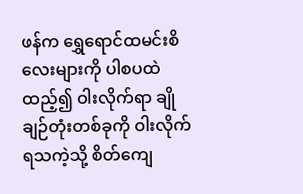ဖန်က ရွှေရောင်ထမင်းစိလေးများကို ပါစပထဲထည့်၍ ဝါးလိုက်ရာ ချိုချဉ်တုံးတစ်ခုကို ဝါးလိုက်ရသကဲ့သို့ စိတ်ကျေ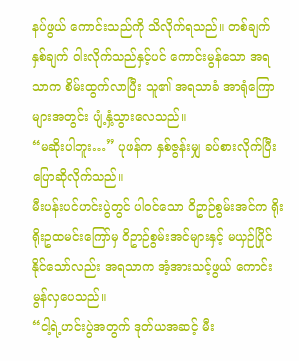နပ်ဖွယ် ကောင်းသည်ကို သိလိုက်ရသည်။ တစ်ချက်နှစ်ချက် ဝါးလိုက်သည်နှင့်ပင် ကောင်းမွန်သော အရသာက စိမ်းထွက်လာပြီး သူ၏ အရသာခံ အာရုံကြောများအတွင်း ပျံ့နှံ့သွားလေသည်။
“မဆိုးပါဘူး…” ပုဖန်က နှစ်ဇွန်းမျှ ခပ်စားလိုက်ပြီး ပြောဆိုလိုက်သည်။
မီးပန်းပင်ဟင်းပွဲတွင် ပါ၀င်သော ဝိဥာဉ်စွမ်းအင်က ရိုးရိုးဥထမင်းကြော်မှ ဝိဥာဉ်စွမ်းအင်များနှင့် မယှဉ်ပြိုင်နိုင်သော်လည်း အရသာက အံ့အားသင့်ဖွယ် ကောင်းမွန်လှပေသည်။
“ငါ့ရဲ့ဟင်းပွဲအတွက် ဒုတ်ယအဆင့် မီး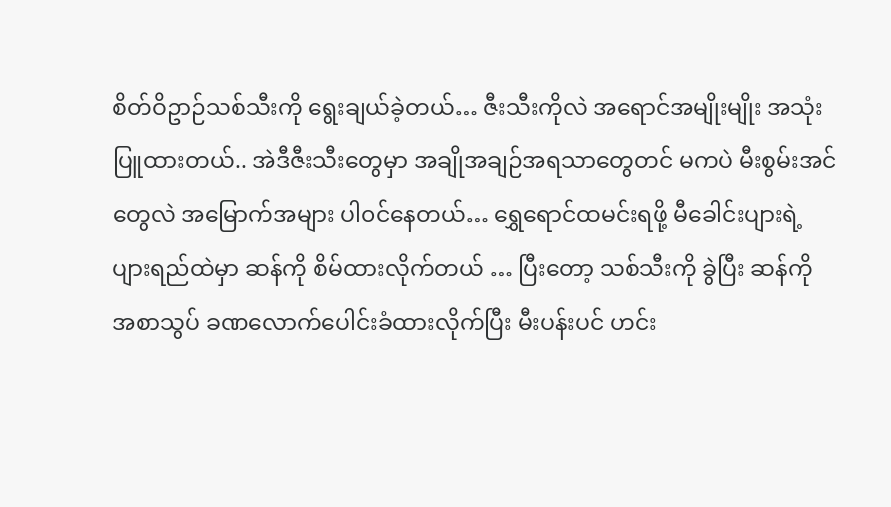စိတ်ဝိဥာဉ်သစ်သီးကို ရွေးချယ်ခဲ့တယ်… ဇီးသီးကိုလဲ အရောင်အမျိုးမျိုး အသုံးပြူထားတယ်.. အဲဒီဇီးသီးတွေမှာ အချိုအချဉ်အရသာတွေတင် မကပဲ မီးစွမ်းအင်တွေလဲ အမြောက်အများ ပါ၀င်နေတယ်… ရွှေရောင်ထမင်းရဖို့ မီခေါင်းပျားရဲ့ ပျားရည်ထဲမှာ ဆန်ကို စိမ်ထားလိုက်တယ် … ပြီးတော့ သစ်သီးကို ခွဲပြီး ဆန်ကို အစာသွပ် ခဏလောက်ပေါင်းခံထားလိုက်ပြီး မီးပန်းပင် ဟင်း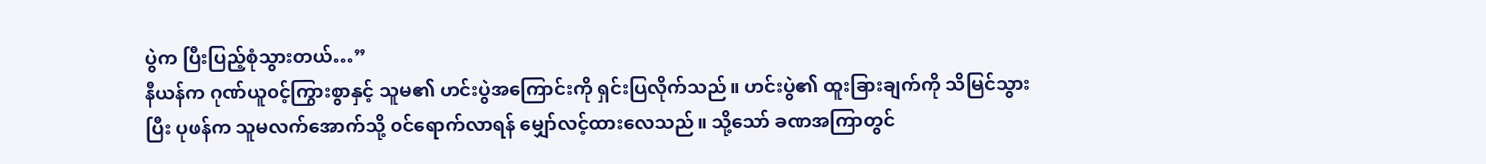ပွဲက ပြီးပြည့်စုံသွားတယ်…”
နီယန်က ဂုဏ်ယူ၀င့်ကြွားစွာနှင့် သူမ၏ ဟင်းပွဲအကြောင်းကို ရှင်းပြလိုက်သည်။ ဟင်းပွဲ၏ ထူးခြားချက်ကို သိမြင်သွားပြီး ပုဖန်က သူမလက်အောက်သို့ ၀င်ရောက်လာရန် မျှော်လင့်ထားလေသည်။ သို့သော် ခဏအကြာတွင်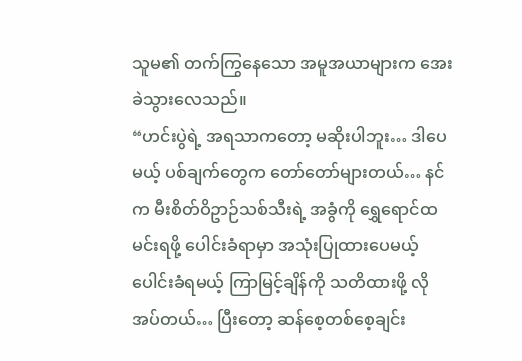သူမ၏ တက်ကြွနေသော အမူအယာများက အေးခဲသွားလေသည်။
“ဟင်းပွဲရဲ့ အရသာကတော့ မဆိုးပါဘူး… ဒါပေမယ့် ပစ်ချက်တွေက တော်တော်များတယ်… နင်က မီးစိတ်ဝိဥာဉ်သစ်သီးရဲ့ အခွံကို ရွှေရောင်ထမင်းရဖို့ ပေါင်းခံရာမှာ အသုံးပြုထားပေမယ့် ပေါင်းခံရမယ့် ကြာမြင့်ချိန်ကို သတိထားဖို့ လိုအပ်တယ်… ပြီးတော့ ဆန်စေ့တစ်စေ့ချင်း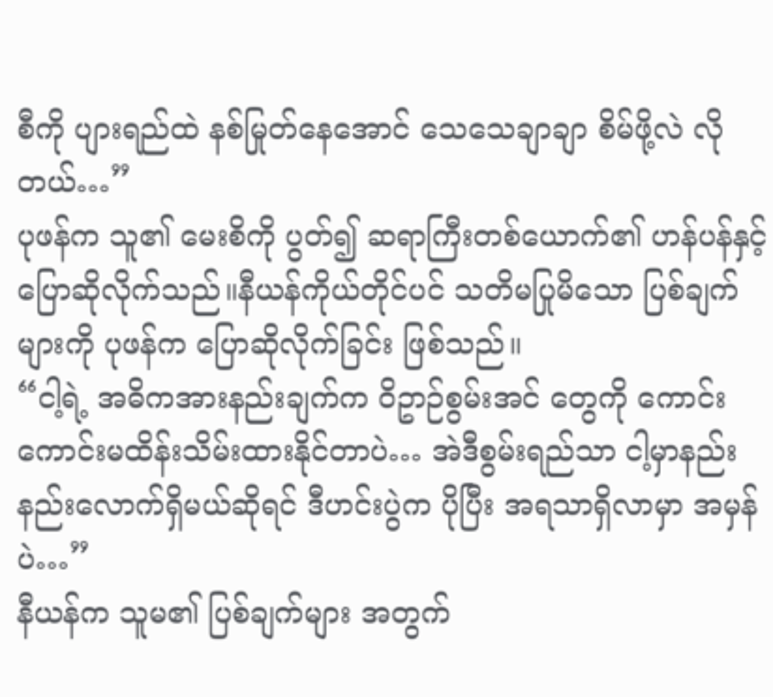စီကို ပျားရည်ထဲ နစ်မြုတ်နေအောင် သေသေချာချာ စိမ်ဖို့လဲ လိုတယ်…”
ပုဖန်က သူ၏ မေးစိကို ပွတ်၍ ဆရာကြီးတစ်ယောက်၏ ဟန်ပန်နှင့် ပြောဆိုလိုက်သည်။နီယန်ကိုယ်တိုင်ပင် သတိမပြုမိသော ပြစ်ချက်များကို ပုဖန်က ပြောဆိုလိုက်ခြင်း ဖြစ်သည်။
“ငါ့ရဲ့ အဓိကအားနည်းချက်က ဝိဥာဉ်စွမ်းအင် တွေကို ကောင်းကောင်းမထိန်းသိမ်းထားနိုင်တာပဲ… အဲဒီစွမ်းရည်သာ ငါ့မှာနည်းနည်းလောက်ရှိမယ်ဆိုရင် ဒီဟင်းပွဲက ပိုပြီး အရသာရှိလာမှာ အမှန်ပဲ…”
နီယန်က သူမ၏ ပြစ်ချက်များ အတွက်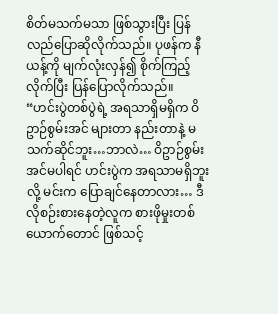စိတ်မသက်မသာ ဖြစ်သွားပြီး ပြန်လည်ပြောဆိုလိုက်သည်။ ပုဖန်က နီယန့်ကို မျက်လုံးလှန်၍ စိုက်ကြည့်လိုက်ပြီး ပြန်ပြောလိုက်သည်။
“ဟင်းပွဲတစ်ပွဲရဲ့ အရသာရှိမရှိက ဝိဥာဉ်စွမ်းအင် များတာ နည်းတာနဲ့ မသက်ဆိုင်ဘူး…ဘာလဲ… ဝိဥာဉ်စွမ်းအင်မပါရင် ဟင်းပွဲက အရသာမရှိဘူးလို့ မင်းက ပြောချင်နေတာလား… ဒီလိုစဉ်းစားနေတဲ့လူက စားဖိုမှုးတစ်ယောက်တောင် ဖြစ်သင့်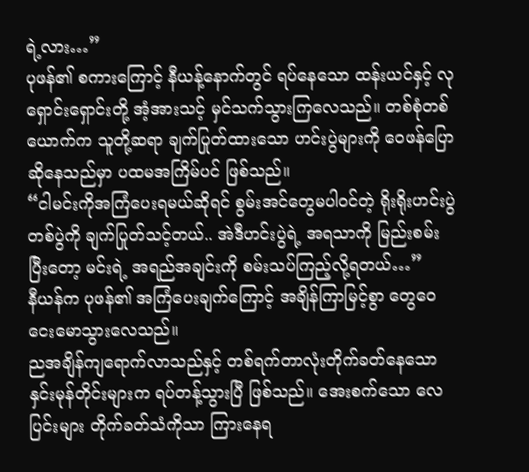ရဲ့လား…”
ပုဖန်၏ စကားကြောင့် နီယန့်နောက်တွင် ရပ်နေသော ထန်းယင်နှင့် လုရှောင်းရှောင်းတို့ အံ့အားသင့် မှင်သက်သွားကြလေသည်။ တစ်စုံတစ်ယောက်က သူတို့ဆရာ ချက်ပြုတ်ထားသော ဟင်းပွဲများကို ဝေဖန်ပြောဆိုနေသည်မှာ ပထမအကြိမ်ပင် ဖြစ်သည်။
“ငါမင်းကိုအကြံပေးရမယ်ဆိုရင် စွမ်းအင်တွေမပါ၀င်တဲ့ ရိုးရိုးဟင်းပွဲ တစ်ပွဲကို ချက်ပြုတ်သင့်တယ်.. အဲဒီဟင်းပွဲရဲ့ အရသာကို မြည်းစမ်းပြီးတော့ မင်းရဲ့ အရည်အချင်းကို စမ်းသပ်ကြည့်လို့ရတယ်…”
နီယန်က ပုဖန်၏ အကြံပေးချက်ကြောင့် အချိန်ကြာမြင့်စွာ တွေဝေငေးမောသွားလေသည်။
ညအချိန်ကျရောက်လာသည်နှင့် တစ်ရက်တာလုံးတိုက်ခတ်နေသော နှင်းမုန်တိုင်းများက ရပ်တန့်သွားပြီ ဖြစ်သည်။ အေးစက်သော လေပြင်းများ တိုက်ခတ်သံကိုသာ ကြားနေရ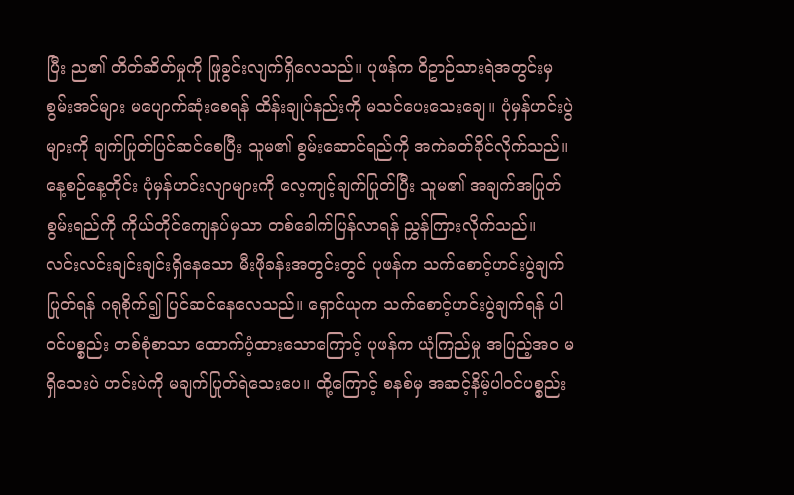ပြီး ည၏ တိတ်ဆိတ်မှုကို ဖြုခွင်းလျက်ရှိလေသည်။ ပုဖန်က ဝိဥာဉ်သားရဲအတွင်းမှ စွမ်းအင်များ မပျောက်ဆုံးစေရန် ထိန်းချုပ်နည်းကို မသင်ပေးသေးချေ။ ပုံမှန်ဟင်းပွဲများကို ချက်ပြုတ်ပြင်ဆင်စေပြီး သူမ၏ စွမ်းဆောင်ရည်ကို အကဲခတ်ခိုင်လိုက်သည်။ နေ့စဉ်နေ့တိုင်း ပုံမှန်ဟင်းလျာများကို လေ့ကျင့်ချက်ပြုတ်ပြီး သူမ၏ အချက်အပြုတ်စွမ်းရည်ကို ကိုယ်တိုင်ကျေနပ်မှသာ တစ်ခေါက်ပြန်လာရန် ညွှန်ကြားလိုက်သည်။
လင်းလင်းချင်းချင်းရှိနေသော မီးဖိုခန်းအတွင်းတွင် ပုဖန်က သက်စောင့်ဟင်းပွဲချက်ပြုတ်ရန် ဂရုစိုက်၍ ပြင်ဆင်နေလေသည်။ ရှောင်ယုက သက်စောင့်ဟင်းပွဲချက်ရန် ပါ၀င်ပစ္စည်း တစ်စုံစာသာ ထောက်ပံ့ထားသောကြောင့် ပုဖန်က ယုံကြည်မှု အပြည့်အ၀ မရှိသေးပဲ ဟင်းပဲကို မချက်ပြုတ်ရဲသေးပေ။ ထို့ကြောင့် စနစ်မှ အဆင့်နိမ့်ပါ၀င်ပစ္စည်း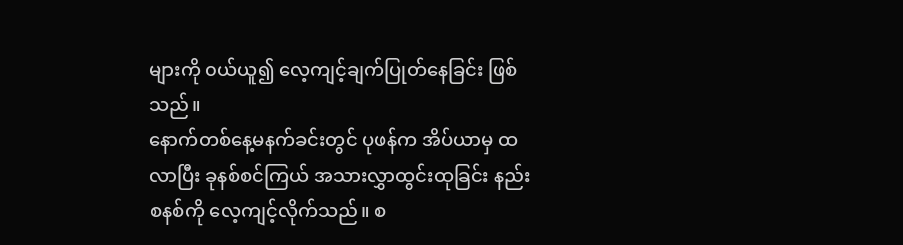များကို ၀ယ်ယူ၍ လေ့ကျင့်ချက်ပြုတ်နေခြင်း ဖြစ်သည်။
နောက်တစ်နေ့မနက်ခင်းတွင် ပုဖန်က အိပ်ယာမှ ထလာပြီး ခုနစ်စင်ကြယ် အသားလွှာထွင်းထုခြင်း နည်းစနစ်ကို လေ့ကျင့်လိုက်သည်။ စ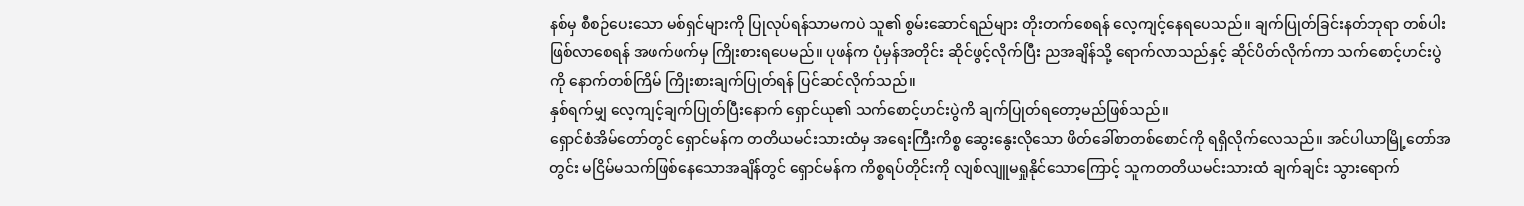နစ်မှ စီစဉ်ပေးသော မစ်ရှင်များကို ပြုလုပ်ရန်သာမကပဲ သူ၏ စွမ်းဆောင်ရည်များ တိုးတက်စေရန် လေ့ကျင့်နေရပေသည်။ ချက်ပြုတ်ခြင်းနတ်ဘုရာ တစ်ပါး ဖြစ်လာစေရန် အဖက်ဖက်မှ ကြိုးစားရပေမည်။ ပုဖန်က ပုံမှန်အတိုင်း ဆိုင်ဖွင့်လိုက်ပြီး ညအချိန်သို့ ရောက်လာသည်နှင့် ဆိုင်ပိတ်လိုက်ကာ သက်စောင့်ဟင်းပွဲကို နောက်တစ်ကြိမ် ကြိုးစားချက်ပြုတ်ရန် ပြင်ဆင်လိုက်သည်။
နှစ်ရက်မျှ လေ့ကျင့်ချက်ပြုတ်ပြီးနောက် ရှောင်ယု၏ သက်စောင့်ဟင်းပွဲကိ ချက်ပြုတ်ရတော့မည်ဖြစ်သည်။
ရှောင်စံအိမ်တော်တွင် ရှောင်မန်က တတိယမင်းသားထံမှ အရေးကြီးကိစ္စ ဆွေးနွေးလိုသော ဖိတ်ခေါ်စာတစ်စောင်ကို ရရှိလိုက်လေသည်။ အင်ပါယာမြို့တော်အတွင်း မငြိမ်မသက်ဖြစ်နေသောအချိန်တွင် ရှောင်မန်က ကိစ္စရပ်တိုင်းကို လျစ်လျူမရှုနိုင်သောကြောင့် သူကတတိယမင်းသားထံ ချက်ချင်း သွားရောက်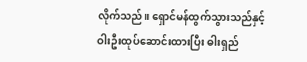လိုက်သည်။ ရှောင်မန်ထွက်သွားသည်နှင့် ဝါးဦးထုပ်ဆောင်းထားပြီး ဓါးရှည်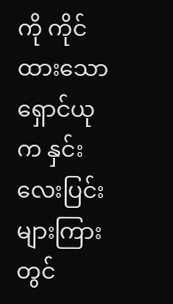ကို ကိုင်ထားသော ရှောင်ယုက နှင်းလေးပြင်းများကြားတွင်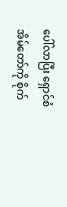ပေါ်လာပြီး ရှောင်စံအိမ်တော်ကို စိုက်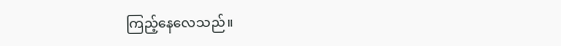ကြည့်နေလေသည်။